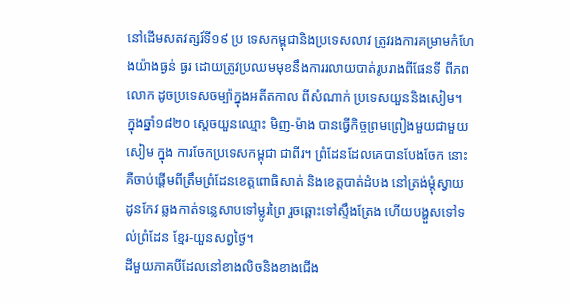នៅដើមសតវត្សរ៍ទី១៩ ប្រ ទេសកម្ពុជានិងប្រទេសលាវ ត្រូវរងការគម្រាមកំហែងយ៉ាងធ្ងន់ ធ្ងរ ដោយត្រូវប្រឈមមុខនឹងការរលាយបាត់រូបរាងពីផែនទី ពីភពលោក ដូចប្រទេសចម្ប៉ាក្នុងអតីតកាល ពីសំណាក់ ប្រទេសយួននិងសៀម។
ក្នុងឆ្នាំ១៨២០ ស្តេចយួនឈ្មោះ មិញ-ម៉ាង បានធ្វើកិច្ចព្រមព្រៀងមួយជាមួយសៀម ក្នុង ការចែកប្រទេសកម្ពុជា ជាពីរ។ ព្រំដែនដែលគេបានបែងចែក នោះ គឺចាប់ផ្តើមពីត្រឹមព្រំដែនខេត្តពោធិសាត់ និងខេត្តបាត់ដំបង នៅត្រង់ម្តុំស្វាយ ដូនកែវ ឆ្លងកាត់ទន្លេសាបទៅម្លូរព្រៃ រួចឆ្ពោះទៅស្ទឹងត្រែង ហើយបង្ហួសទៅទល់ព្រំដែន ខ្មែរ-យួនសព្វថ្ងៃ។
ដីមួយភាគបីដែលនៅខាងលិចនិងខាងជើង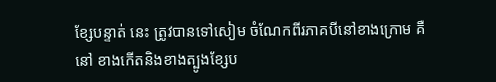ខ្សែបន្ទាត់ នេះ ត្រូវបានទៅសៀម ចំណែកពីរភាគបីនៅខាងក្រោម គឺនៅ ខាងកើតនិងខាងត្បូងខ្សែប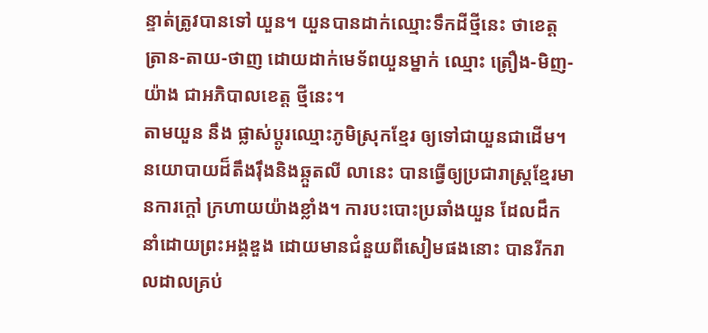ន្ទាត់ត្រូវបានទៅ យួន។ យួនបានដាក់ឈ្មោះទឹកដីថ្មីនេះ ថាខេត្ត ត្រាន-តាយ-ថាញ ដោយដាក់មេទ័ពយួនម្នាក់ ឈ្មោះ ត្រឿង-មិញ-យ៉ាង ជាអភិបាលខេត្ត ថ្មីនេះ។
តាមយួន នឹង ផ្លាស់ប្តូរឈ្មោះភូមិស្រុកខ្មែរ ឲ្យទៅជាយួនជាដើម។ នយោបាយដ៏តឹងរ៉ឹងនិងឆ្កួតលី លានេះ បានធ្វើឲ្យប្រជារាស្ត្រខ្មែរមានការក្តៅ ក្រហាយយ៉ាងខ្លាំង។ ការបះបោះប្រឆាំងយួន ដែលដឹកនាំដោយព្រះអង្គឌួង ដោយមានជំនួយពីសៀមផងនោះ បានរីករាលដាលគ្រប់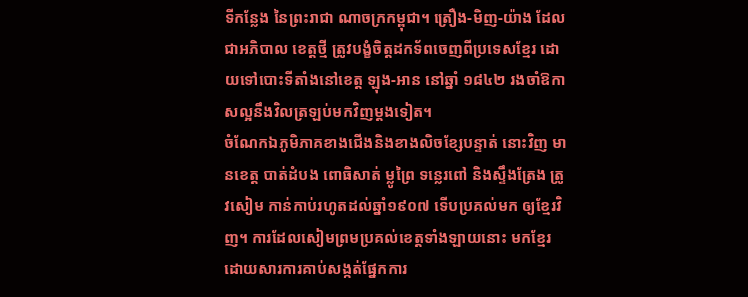ទីកន្លែង នៃព្រះរាជា ណាចក្រកម្ពុជា។ ត្រឿង-មិញ-យ៉ាង ដែលជាអភិបាល ខេត្តថ្មី ត្រូវបង្ខំចិត្តដកទ័ពចេញពីប្រទេសខ្មែរ ដោយទៅបោះទីតាំងនៅខេត្ត ឡុង-អាន នៅឆ្នាំ ១៨៤២ រងចាំឱកាសល្អនឹងវិលត្រឡប់មកវិញម្តងទៀត។
ចំណែកឯភូមិភាគខាងជើងនិងខាងលិចខ្សែបន្ទាត់ នោះវិញ មានខេត្ត បាត់ដំបង ពោធិសាត់ ម្លូព្រៃ ទន្លេរពៅ និងស្ទឹងត្រែង ត្រូវសៀម កាន់កាប់រហូតដល់ឆ្នាំ១៩០៧ ទើបប្រគល់មក ឲ្យខ្មែរវិញ។ ការដែលសៀមព្រមប្រគល់ខេត្តទាំងឡាយនោះ មកខ្មែរ ដោយសារការគាប់សង្កត់ផ្នែកការ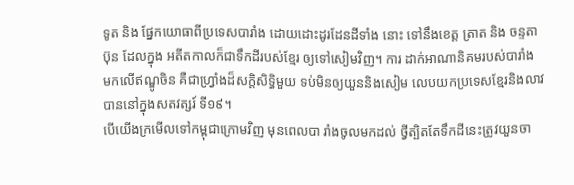ទូត និង ផ្នែកយោធាពីប្រទេសបារាំង ដោយដោះដូរដែនដីទាំង នោះ ទៅនឹងខេត្ត ត្រាត និង ចន្ទតាប៊ុន ដែលក្នុង អតីតកាលក៏ជាទឹកដីរបស់ខ្មែរ ឲ្យទៅសៀមវិញ។ ការ ដាក់អាណានិគមរបស់បារាំង មកលើឥណ្ឌូចិន គឺជាហ្វ្រាំងដ៏សក្តិសិទ្ធិមួយ ទប់មិនឲ្យយួននិងសៀម លេបយកប្រទេសខ្មែរនិងលាវបាននៅក្នុងសតវត្សរ៍ ទី១៩។
បើយើងក្រមើលទៅកម្ពុជាក្រោមវិញ មុនពេលបា រាំងចូលមកដល់ ថ្វីត្បិតតែទឹកដីនេះត្រូវយួនចា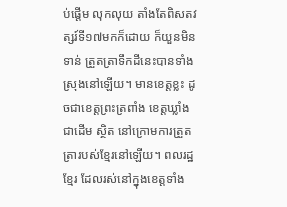ប់ផ្តើម លុកលុយ តាំងតែពិសតវត្សរ៍ទី១៧មកក៏ដោយ ក៏យួនមិនទាន់ ត្រួតត្រាទឹកដីនេះបានទាំងស្រុងនៅឡើយ។ មានខេត្តខ្លះ ដូចជាខេត្តព្រះត្រពាំង ខេត្តឃ្លាំងជាដើម ស្ថិត នៅក្រោមការត្រួតត្រារបស់ខ្មែរនៅឡើយ។ ពលរដ្ឋខ្មែរ ដែលរស់នៅក្នុងខេត្តទាំង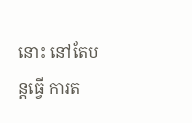នោះ នៅតែបន្តធ្វើ ការត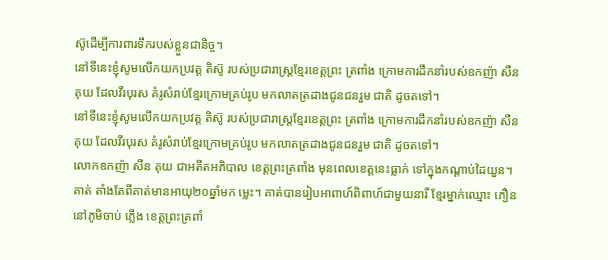ស៊ូដើម្បីការពារទឹករបស់ខ្លួនជានិច្ច។
នៅទីនេះខ្ញុំសូមលើកយកប្រវត្ត តិស៊ូ របស់ប្រជារាស្ត្រខ្មែរខេត្តព្រះ ត្រពាំង ក្រោមការដឹកនាំរបស់ឧកញ៉ា សឺន គុយ ដែលវីរបុរស គំរូសំរាប់ខ្មែរក្រោមគ្រប់រូប មកលាតត្រដាងជូនជនរួម ជាតិ ដូចតទៅ។
នៅទីនេះខ្ញុំសូមលើកយកប្រវត្ត តិស៊ូ របស់ប្រជារាស្ត្រខ្មែរខេត្តព្រះ ត្រពាំង ក្រោមការដឹកនាំរបស់ឧកញ៉ា សឺន គុយ ដែលវីរបុរស គំរូសំរាប់ខ្មែរក្រោមគ្រប់រូប មកលាតត្រដាងជូនជនរួម ជាតិ ដូចតទៅ។
លោកឧកញ៉ា សឺន គុយ ជាអតីតអភិបាល ខេត្តព្រះត្រពាំង មុនពេលខេត្តនេះធ្លាក់ ទៅក្នុងកណ្តាប់ដៃយួន។ គាត់ តាំងតែពីគាត់មានអាយុ២០ឆ្នាំមក ម្លេះ។ គាត់បានរៀបអាពាហ៍ពិពាហ៍ជាមួយនារី ខ្មែរម្នាក់ឈ្មោះ ភឿន នៅភូមិចាប់ ភ្លើង ខេត្តព្រះត្រពាំ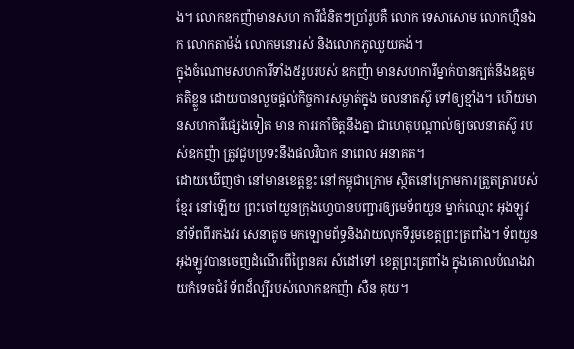ង។ លោកឧកញ៉ាមានសហ ការីជំនិតៗប្រាំរូបគឺ លោក ទេសាសោម លោកហ្មឺនឯក លោកតាម៉ង់ លោកមនោរស់ និងលោកភូឈួយគង់។
ក្នុងចំណោមសហការីទាំង៥រូបរបស់ ឧកញ៉ា មានសហការីម្នាក់បានក្បត់នឹងឧត្តម គតិខ្លួន ដោយបានលួចផ្តល់កិច្ចការសម្ងាត់ក្នុង ចលនាតស៊ូ ទៅឲ្យខ្មាំង។ ហើយមានសហការីផ្សេងទៀត មាន ការរកាំចិត្តនឹងគ្នា ជាហេតុបណ្តាល់ឲ្យចលនាតស៊ូ របស់ឧកញ៉ា ត្រូវជួបប្រទះនឹងផលវិបាក នាពេល អនាគត។
ដោយឃើញថា នៅមានខេត្តខ្លះ នៅកម្ពុជាក្រោម ស្ថិតនៅក្រោមការត្រួតត្រារបស់ខ្មែរ នៅឡើយ ព្រះចៅយួនក្រុងហ្វេបានបញ្ជារឲ្យមេទ័ពយួន ម្នាក់ឈ្មោះ អុងឡូវ នាំទ័ពពីរកងវរ សេនាតូច មកឡោមព័ទ្ធនិងវាយលុកទីរួមខេត្តព្រះត្រពាំង។ ទ័ពយួនអុងឡូវបានចេញដំណើរពីព្រៃនគរ សំដៅទៅ ខេត្តព្រះត្រពាំង ក្នុងគោលបំណងវាយកំទេចជំរំ ទ័ពដ៏ល្បីរបស់លោកឧកញ៉ា សឺន គុយ។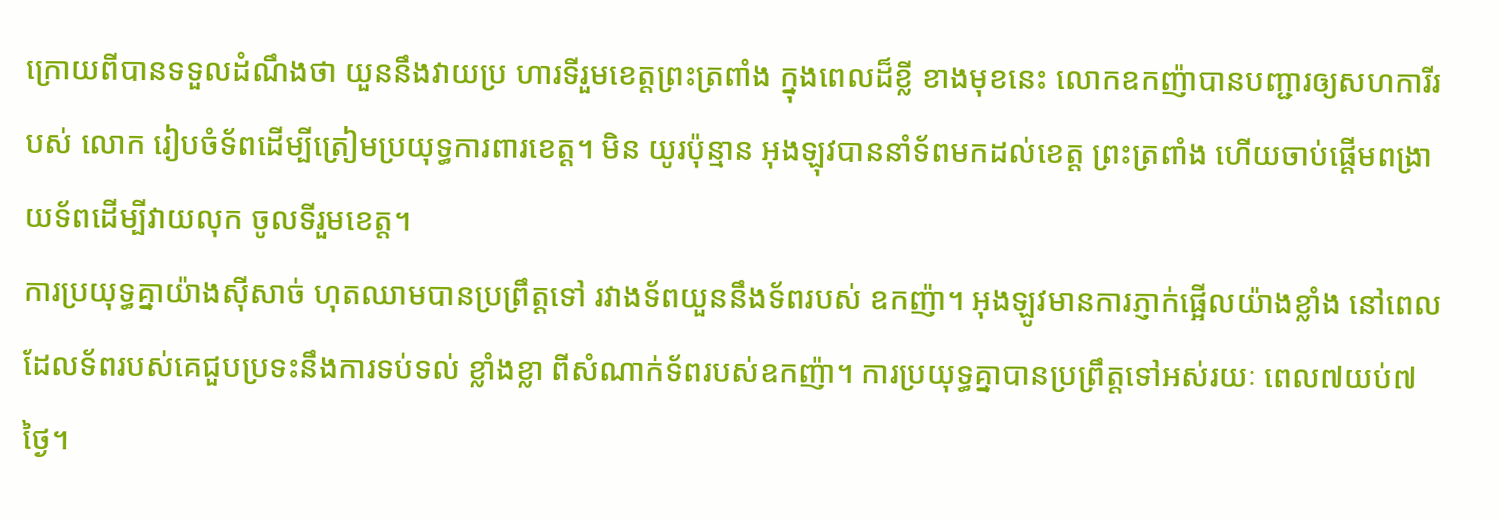ក្រោយពីបានទទួលដំណឹងថា យួននឹងវាយប្រ ហារទីរួមខេត្តព្រះត្រពាំង ក្នុងពេលដ៏ខ្លី ខាងមុខនេះ លោកឧកញ៉ាបានបញ្ជារឲ្យសហការីរបស់ លោក រៀបចំទ័ពដើម្បីត្រៀមប្រយុទ្ធការពារខេត្ត។ មិន យូរប៉ុន្មាន អុងឡុវបាននាំទ័ពមកដល់ខេត្ត ព្រះត្រពាំង ហើយចាប់ផ្តើមពង្រាយទ័ពដើម្បីវាយលុក ចូលទីរួមខេត្ត។
ការប្រយុទ្ធគ្នាយ៉ាងស៊ីសាច់ ហុតឈាមបានប្រព្រឹត្តទៅ រវាងទ័ពយួននឹងទ័ពរបស់ ឧកញ៉ា។ អុងឡូវមានការភ្ញាក់ផ្អើលយ៉ាងខ្លាំង នៅពេលដែលទ័ពរបស់គេជួបប្រទះនឹងការទប់ទល់ ខ្លាំងខ្លា ពីសំណាក់ទ័ពរបស់ឧកញ៉ា។ ការប្រយុទ្ធគ្នាបានប្រព្រឹត្តទៅអស់រយៈ ពេល៧យប់៧ថ្ងៃ។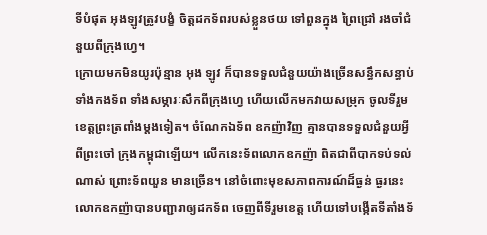ទីបំផុត អុងឡូវត្រូវបង្ខំ ចិត្តដកទ័ពរបស់ខ្លួនថយ ទៅពួនក្នុង ព្រៃជ្រៅ រងចាំជំនួយពីក្រុងហ្វេ។
ក្រោយមកមិនយូរប៉ុន្មាន អុង ឡូវ ក៏បានទទួលជំនួយយ៉ាងច្រើនសន្ធឹកសន្ធាប់ ទាំងកងទ័ព ទាំងសម្ភារៈសឹកពីក្រុងហ្វេ ហើយលើកមកវាយសម្រុក ចូលទីរួមខេត្តព្រះត្រពាំងម្តងទៀត។ ចំណែកឯទ័ព ឧកញ៉ាវិញ គ្មានបានទទួលជំនួយអ្វីពីព្រះចៅ ក្រុងកម្ពុជាឡើយ។ លើកនេះទ័ពលោកឧកញ៉ា ពិតជាពីបាកទប់ទល់ណាស់ ព្រោះទ័ពយួន មានច្រើន។ នៅចំពោះមុខសភាពការណ៍ដ៏ធ្ងន់ ធ្ងរនេះ លោកឧកញ៉ាបានបញ្ជារាឲ្យដកទ័ព ចេញពីទីរួមខេត្ត ហើយទៅបង្កើតទីតាំងទ័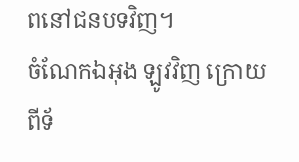ពនៅជនបទវិញ។
ចំណែកឯអុង ឡូវវិញ ក្រោយពីទ័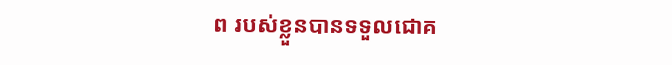ព របស់ខ្លួនបានទទួលជោគ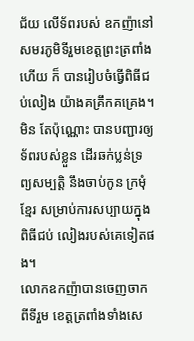ជ័យ លើទ័ពរបស់ ឧកញ៉ានៅសមរភូមិទីរួមខេត្តព្រះត្រពាំងហើយ ក៏ បានរៀបចំធ្វើពិធីជប់លៀង យ៉ាងគគ្រឹកគគ្រេង។ មិន តែប៉ុណ្ណោះ បានបញ្ជារឲ្យទ័ពរបស់ខ្លួន ដើរឆក់ប្លន់ទ្រព្យសម្បត្តិ នឹងចាប់កូន ក្រមុំខ្មែរ សម្រាប់ការសប្បាយក្នុងពិធីជប់ លៀងរបស់គេទៀតផង។
លោកឧកញ៉ាបានចេញចាកពីទីរួម ខេត្តត្រពាំងទាំងសេ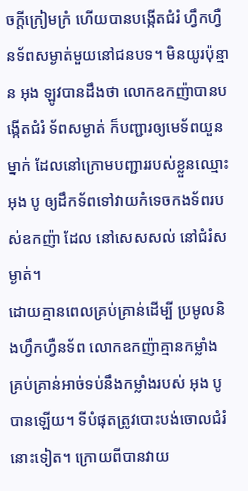ចក្តីក្រៀមក្រំ ហើយបានបង្កើតជំរំ ហ្វឹកហ្វឺនទ័ពសម្ងាត់មួយនៅជនបទ។ មិនយូរប៉ុន្មាន អុង ឡូវបានដឹងថា លោកឧកញ៉ាបានបង្កើតជំរំ ទ័ពសម្ងាត់ ក៏បញ្ជារឲ្យមេទ័ពយួនម្នាក់ ដែលនៅក្រោមបញ្ជាររបស់ខ្លួនឈ្មោះ អុង បូ ឲ្យដឹកទ័ពទៅវាយកំទេចកងទ័ពរបស់ឧកញ៉ា ដែល នៅសេសសល់ នៅជំរំសម្ងាត់។
ដោយគ្មានពេលគ្រប់គ្រាន់ដើម្បី ប្រមូលនិងហ្វឹកហ្វឺនទ័ព លោកឧកញ៉ាគ្មានកម្លាំង គ្រប់គ្រាន់អាច់ទប់នឹងកម្លាំងរបស់ អុង បូ បានឡើយ។ ទីបំផុតត្រូវបោះបង់ចោលជំរំ នោះទៀត។ ក្រោយពីបានវាយ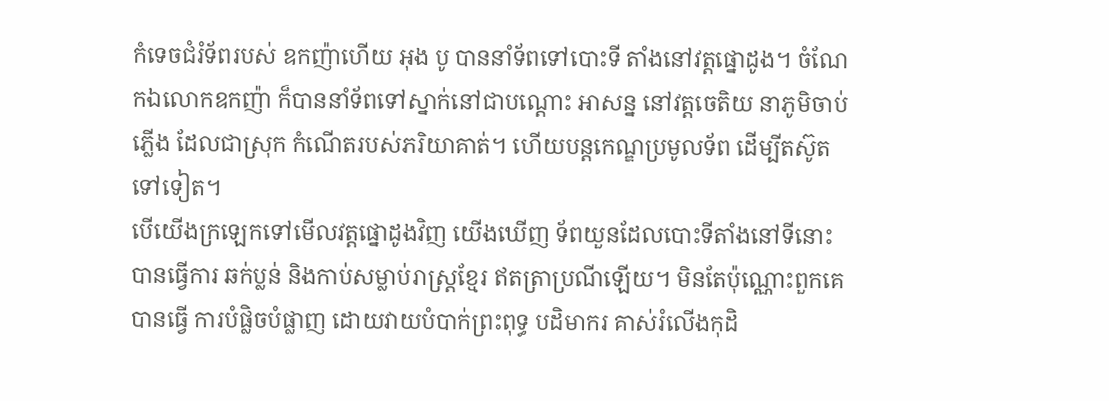កំទេចជំរំទ័ពរបស់ ឧកញ៉ាហើយ អុង បូ បាននាំទ័ពទៅបោះទី តាំងនៅវត្តផ្នោដូង។ ចំណែកឯលោកឧកញ៉ា ក៏បាននាំទ័ពទៅស្នាក់នៅជាបណ្តោះ អាសន្ន នៅវត្តចេតិយ នាភូមិចាប់ភ្លើង ដែលជាស្រុក កំណើតរបស់ភរិយាគាត់។ ហើយបន្តកេណ្ឌប្រមូលទ័ព ដើម្បីតស៊ូតទៅទៀត។
បើយើងក្រឡេកទៅមើលវត្តផ្នោដូងវិញ យើងឃើញ ទ័ពយួនដែលបោះទីតាំងនៅទីនោះ បានធ្វើការ ឆក់ប្លន់ និងកាប់សម្លាប់រាស្ត្រខ្មែរ ឥតត្រាប្រណីឡើយ។ មិនតែប៉ុណ្ណោះពួកគេបានធ្វើ ការបំផ្លិចបំផ្លាញ ដោយវាយបំបាក់ព្រះពុទ្ធ បដិមាករ គាស់រំលើងកុដិ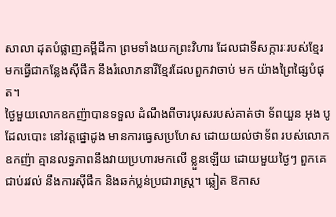សាលា ដុតបំផ្លាញគម្ពីដីកា ព្រមទាំងយកព្រះវិហារ ដែលជាទីសក្ការៈរបស់ខ្មែរ មកធ្វើជាកន្លែងស៊ីផឹក នឹងរំលោភនារីខ្មែរដែលពួកវាចាប់ មក យ៉ាងព្រៃផ្សៃបំផុត។
ថ្ងៃមួយលោកឧកញ៉ាបានទទួល ដំណឹងពីចារបុរសរបស់គាត់ថា ទ័ពយួន អុង បូ ដែលបោះ នៅវត្តផ្នោដូង មានការធ្វេសប្រហែស ដោយយល់ថាទ័ព របស់លោកឧកញ៉ា គ្មានលទ្ធភាពនឹងវាយប្រហារមកលើ ខ្លួនឡើយ ដោយមួយថ្ងៃៗ ពួកគេជាប់រវល់ នឹងការស៊ីផឹក និងឆក់ប្លន់ប្រជារាស្ត្រ។ ឆ្លៀត ឱកាស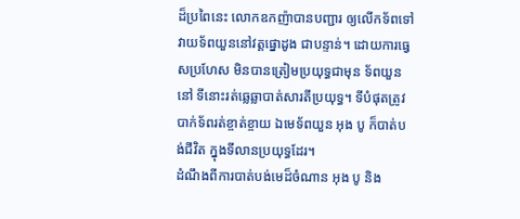ដ៏ប្រពៃនេះ លោកឧកញ៉ាបានបញ្ជារ ឲ្យលើកទ័ពទៅវាយទ័ពយួននៅវត្តផ្នោដូង ជាបន្ទាន់។ ដោយការធ្វេសប្រហែស មិនបានត្រៀមប្រយុទ្ធជាមុន ទ័ពយួននៅ ទីនោះរត់ឆ្លេឆ្លាបាត់សារតីប្រយុទ្ធ។ ទីបំផុតត្រូវបាក់ទ័ពរត់ខ្ចាត់ខ្ចាយ ឯមេទ័ពយួន អុង បូ ក៏បាត់បង់ជីវិត ក្នុងទីលានប្រយុទ្ធដែរ។
ដំណឹងពីការបាត់បង់មេដ៏ចំណាន អុង បូ និង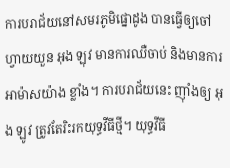ការបរាជ័យនៅសមរភូមិផ្នោដូង បានធ្វើឲ្យចៅ ហ្វាយយួន អុង ឡុវ មានការឈឺចាប់ និងមានការអាម៉ាសយ៉ាង ខ្លាំង។ ការបរាជ័យនេះ ញ៉ាំងឲ្យ អុង ឡូវ ត្រូវតែរិះរកយុទ្ធវីធីថ្មី។ យុទ្ធវីធី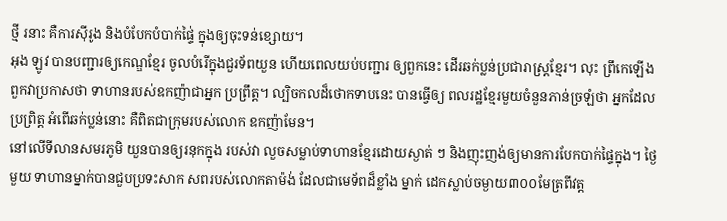ថ្មី រនាះ គឺការស៊ីរូង និងបំបែកបំបាក់ផ្ទៃ់ ក្នុងឲ្យចុះទន់ខ្សោយ។
អុង ឡូវ បានបញ្ជារឲ្យកេណ្ឌខ្មែរ ចូលបំរើក្នុងជួរទ័ពយួន ហើយពេលយប់បញ្ជារ ឲ្យពួកនេះ ដើរឆក់ប្លន់ប្រជារាស្ត្រខ្មែរ។ លុះ ព្រឹកេឡើងពួកវាប្រកាសថា ទាហានរបស់ឧកញ៉ាជាអ្នក ប្រព្រឹត្ត។ ល្បិចកលដ៏ថោកទាបនេះ បានធ្វើឲ្យ ពលរដ្ឋខ្មែរមួយចំនួនភាន់ច្រឡំថា អ្នកដែលប្រព្រិត្ត អំពើឆក់ប្លន់នោះ គឺពិតជាក្រុមរបស់លោក ឧកញ៉ាមែន។
នៅលើទីលានសមរភូមិ យួនបានឲ្យរនុកក្នុង របស់វា លួចសម្លាប់ទាហានខ្មែរដោយស្ងាត់ ៗ និងញុះញង់ឲ្យមានការបែកបាក់ផ្ទៃក្នុង។ ថ្ងៃមួយ ទាហានម្នាក់បានជួបប្រទះសាក សពរបស់លោកតាម៉ង់ ដែលជាមេទ័ពដ៏ខ្លាំង ម្នាក់ ដេកស្លាប់ចម្ងាយ៣០០មែត្រពីវត្ត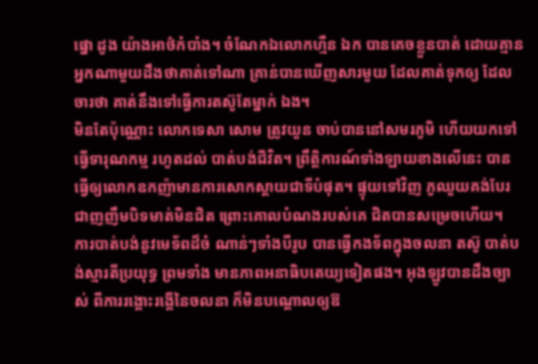ផ្នោ ដូង យ៉ាងអាថ៌កំបាំង។ ចំណែកឯលោកហ្មឺន ឯក បានគេចខ្លួនបាត់ ដោយគ្មាន អ្នកណាមួយដឹងថាគាត់ទៅណា គ្រាន់បានឃើញសារមួយ ដែលគាត់ទុកឲ្យ ដែលចារថា គាត់នឹងទៅធ្វើការតស៊ូតែម្នាក់ ឯង។
មិនតែប៉ុណ្ណោះ លោកទេសា សោម ត្រូវយួន ចាប់បាននៅសមរភូមិ ហើយយកទៅធ្វើទារុណកម្ម រហូតដល់ បាត់បង់ជីវិត។ ព្រឹត្តិការណ៍ទាំងឡាយខាងលើនេះ បានធ្វើឲ្យលោកឧកញ៉ាមានការសោកស្តាយជាទីបំផុត។ ផ្ទុយទៅវិញ ភូឈួយគង់បែរជាញញឹមបិទមាត់មិនជិត ព្រោះគោលបំណងរបស់គេ ជិតបានសម្រេចហើយ។
ការបាត់បង់នូវមេទ័ពដ៏ចំ ណាន់ៗទាំងបីរូប បានធ្វើកងទ័ពក្នុងចលនា តស៊ូ បាត់បង់ស្មារតីប្រយុទ្ធ ព្រមទាំង មានភាពអនាធិបតេយ្យទៀតផង។ អុងឡូវបានដឹងច្បាស់ ពីការរង្គោះរង្គើនៃចលនា ក៏មិនបណ្តោលឲ្យឱ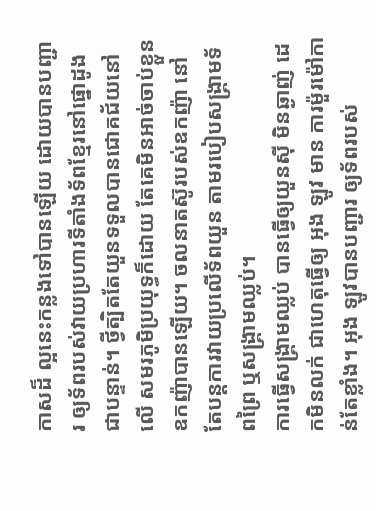កាសដ៏ ល្អនេះកន្លងទៅបានឡើយ ដោយបានបញ្ជារ ឲ្យទ័ពរបស់វាយប្រហារទីតាំងទ័ពខ្មែរនៅផ្នោដូង ជាបន្ទាន់។ ថ្វីត្បិតតែយួនទទួលបានជោគជ័យនៅលើ សមរភូមិប្រយុទ្ធក៏ដោយ តែគេមិនអាច់ចាប់ខ្លួន ឧកញ៉ាបានឡើយ។ ចលនាតស៊ូរបស់ឧកញ៉ា នៅតែបន្តការវាយប្រលើទ័ពយួន តាមរបៀបសង្គ្រាមទ័ពព្រៃ ឬសង្គ្រាមឈ្លប់។
ការធ្វើសង្គ្រាមឈ្លប់ បានធ្វើឲ្យយួនស៊ី មិនឆ្ងាញ់ ដេកមិនលក់ ជាហេតុធ្វើឲ្យ អុង ឡូវ មាន ការម៉ួរម៉ៅកាន់តែខ្លាំង។ អុង ឡូវបានបញ្ជារ ឲ្យទ័ពរបស់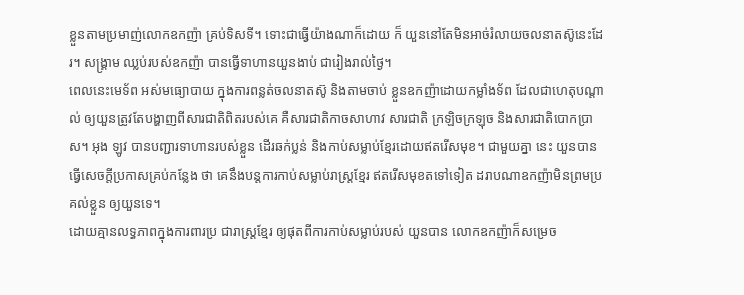ខ្លួនតាមប្រមាញ់លោកឧកញ៉ា គ្រប់ទិសទី។ ទោះជាធ្វើយ៉ាងណាក៏ដោយ ក៏ យួននៅតែមិនអាច់រំលាយចលនាតស៊ូនេះដែរ។ សង្គ្រាម ឈ្លប់របស់ឧកញ៉ា បានធ្វើទាហានយួនងាប់ ជារៀងរាល់ថ្ងៃ។
ពេលនេះមេទ័ព អស់មធ្យោបាយ ក្នុងការពន្លត់ចលនាតស៊ូ និងតាមចាប់ ខ្លួនឧកញ៉ាដោយកម្លាំងទ័ព ដែលជាហេតុបណ្តាល់ ឲ្យយួនត្រូវតែបង្ហាញពីសារជាតិពិតរបស់គេ គឺសារជាតិកាចសាហាវ សារជាតិ ក្រឡិចក្រឡុច និងសារជាតិបោកប្រាស។ អុង ឡូវ បានបញ្ជារទាហានរបស់ខ្លួន ដើរឆក់ប្លន់ និងកាប់សម្លាប់ខ្មែរដោយឥតរើសមុខ។ ជាមួយគ្នា នេះ យួនបានធ្វើសេចក្តីប្រកាសគ្រប់កន្លែង ថា គេនឹងបន្តការកាប់សម្លាប់រាស្ត្រខ្មែរ ឥតរើសមុខតទៅទៀត ដរាបណាឧកញ៉ាមិនព្រមប្រគល់ខ្លួន ឲ្យយួនទេ។
ដោយគ្មានលទ្ធភាពក្នុងការពារប្រ ជារាស្ត្រខ្មែរ ឲ្យផុតពីការកាប់សម្លាប់របស់ យួនបាន លោកឧកញ៉ាក៏សម្រេច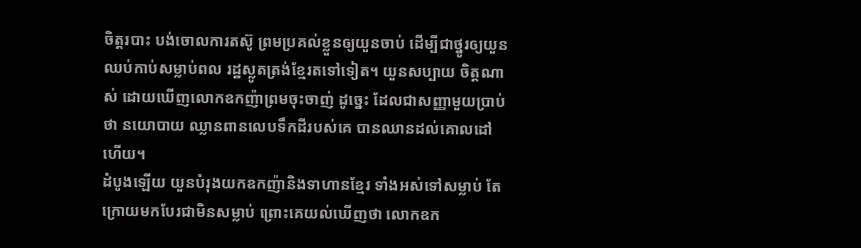ចិត្តរបាះ បង់ចោលការតស៊ូ ព្រមប្រគល់ខ្លួនឲ្យយួនចាប់ ដើម្បីជាថ្នូរឲ្យយួនឈប់កាប់សម្លាប់ពល រដ្ឋស្លូតត្រង់ខ្មែរតទៅទៀត។ យួនសប្បាយ ចិត្តណាស់ ដោយឃើញលោកឧកញ៉ាព្រមចុះចាញ់ ដូច្នេះ ដែលជាសញ្ញាមួយប្រាប់ថា នយោបាយ ឈ្លានពានលេបទឹកដីរបស់គេ បានឈានដល់គោលដៅហើយ។
ដំបូងឡើយ យួនបំរុងយកឧកញ៉ានិងទាហានខ្មែរ ទាំងអស់ទៅសម្លាប់ តែក្រោយមកបែរជាមិនសម្លាប់ ព្រោះគេយល់ឃើញថា លោកឧក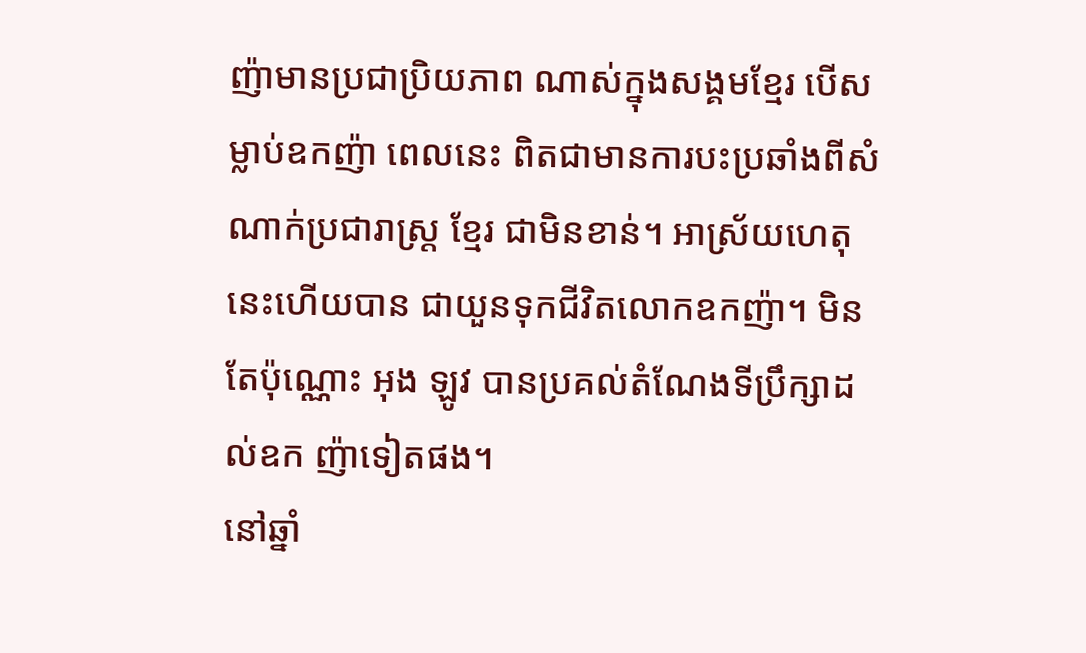ញ៉ាមានប្រជាប្រិយភាព ណាស់ក្នុងសង្គមខ្មែរ បើសម្លាប់ឧកញ៉ា ពេលនេះ ពិតជាមានការបះប្រឆាំងពីសំណាក់ប្រជារាស្ត្រ ខ្មែរ ជាមិនខាន់។ អាស្រ័យហេតុនេះហើយបាន ជាយួនទុកជីវិតលោកឧកញ៉ា។ មិនតែប៉ុណ្ណោះ អុង ឡូវ បានប្រគល់តំណែងទីប្រឹក្សាដល់ឧក ញ៉ាទៀតផង។
នៅឆ្នាំ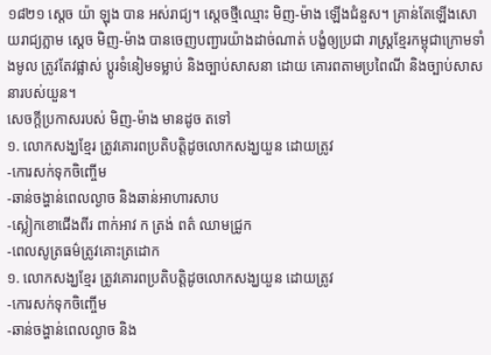១៨២១ ស្តេច យ៉ា ឡុង បាន អស់រាជ្យ។ ស្តេចថ្មីឈ្មោះ មិញ-ម៉ាង ឡើងជំនួស។ គ្រាន់តែឡើងសោយរាជ្យភ្លាម ស្តេច មិញ-ម៉ាង បានចេញបញ្ជារយ៉ាងដាច់ណាត់ បង្ខំឲ្យប្រជា រាស្ត្រខ្មែរកម្ពុជាក្រោមទាំងមូល ត្រូវតែវផ្លាស់ ប្តូរទំនៀមទម្លាប់ និងច្បាប់សាសនា ដោយ គោរពតាមប្រពៃណី និងច្បាប់សាសនារបស់យួន។
សេចក្តីប្រកាសរបស់ មិញ-ម៉ាង មានដូច តទៅ
១. លោកសង្ឃខ្មែរ ត្រូវគោរពប្រតិបត្តិដូចលោកសង្ឃយួន ដោយត្រូវ
-កោរសក់ទុកចិញ្ចើម
-ឆាន់ចង្ហាន់ពេលល្ងាច និងឆាន់អាហារសាប
-ស្លៀកខោជើងពីរ ពាក់អាវ ក ត្រង់ ពត៌ ឈាមជ្រូក
-ពេលសូត្រធម៌ត្រូវគោះត្រដោក
១. លោកសង្ឃខ្មែរ ត្រូវគោរពប្រតិបត្តិដូចលោកសង្ឃយួន ដោយត្រូវ
-កោរសក់ទុកចិញ្ចើម
-ឆាន់ចង្ហាន់ពេលល្ងាច និង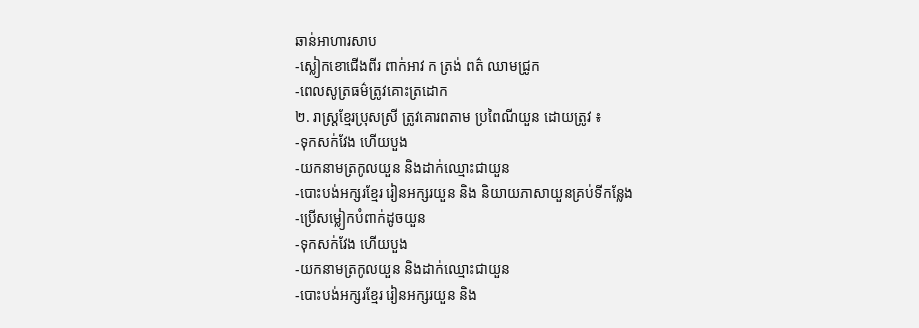ឆាន់អាហារសាប
-ស្លៀកខោជើងពីរ ពាក់អាវ ក ត្រង់ ពត៌ ឈាមជ្រូក
-ពេលសូត្រធម៌ត្រូវគោះត្រដោក
២. រាស្ត្រខ្មែរប្រុសស្រី ត្រូវគោរពតាម ប្រពៃណីយួន ដោយត្រូវ ៖
-ទុកសក់វែង ហើយបួង
-យកនាមត្រកូលយួន និងដាក់ឈ្មោះជាយួន
-បោះបង់អក្សរខ្មែរ រៀនអក្សរយួន និង និយាយភាសាយួនគ្រប់ទីកន្លែង
-ប្រើសម្លៀកបំពាក់ដូចយួន
-ទុកសក់វែង ហើយបួង
-យកនាមត្រកូលយួន និងដាក់ឈ្មោះជាយួន
-បោះបង់អក្សរខ្មែរ រៀនអក្សរយួន និង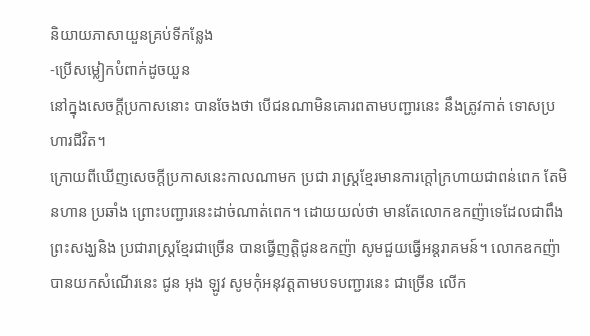និយាយភាសាយួនគ្រប់ទីកន្លែង
-ប្រើសម្លៀកបំពាក់ដូចយួន
នៅក្នុងសេចក្តីប្រកាសនោះ បានចែងថា បើជនណាមិនគោរពតាមបញ្ជារនេះ នឹងត្រូវកាត់ ទោសប្រហារជីវិត។
ក្រោយពីឃើញសេចក្តីប្រកាសនេះកាលណាមក ប្រជា រាស្ត្រខ្មែរមានការក្តៅក្រហាយជាពន់ពេក តែមិនហាន ប្រឆាំង ព្រោះបញ្ជារនេះដាច់ណាត់ពេក។ ដោយយល់ថា មានតែលោកឧកញ៉ាទេដែលជាពឹង ព្រះសង្ឃនិង ប្រជារាស្ត្រខ្មែរជាច្រើន បានធ្វើញត្តិជូនឧកញ៉ា សូមជួយធ្វើអន្តរាគមន៍។ លោកឧកញ៉ាបានយកសំណើរនេះ ជូន អុង ឡូវ សូមកុំអនុវត្តតាមបទបញ្ជារនេះ ជាច្រើន លើក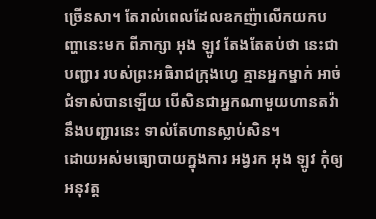ច្រើនសា។ តែរាល់ពេលដែលឧកញ៉ាលើកយកបញ្ហានេះមក ពីភាក្សា អុង ឡូវ តែងតែតប់ថា នេះជាបញ្ជារ របស់ព្រះអធិរាជក្រុងហ្វេ គ្មានអ្នកម្នាក់ អាច់ជំទាស់បានឡើយ បើសិនជាអ្នកណាមួយហានតវ៉ា នឹងបញ្ជារនេះ ទាល់តែហានស្លាប់សិន។
ដោយអស់មធ្យោបាយក្នុងការ អង្វរក អុង ឡូវ កុំឲ្យអនុវត្ត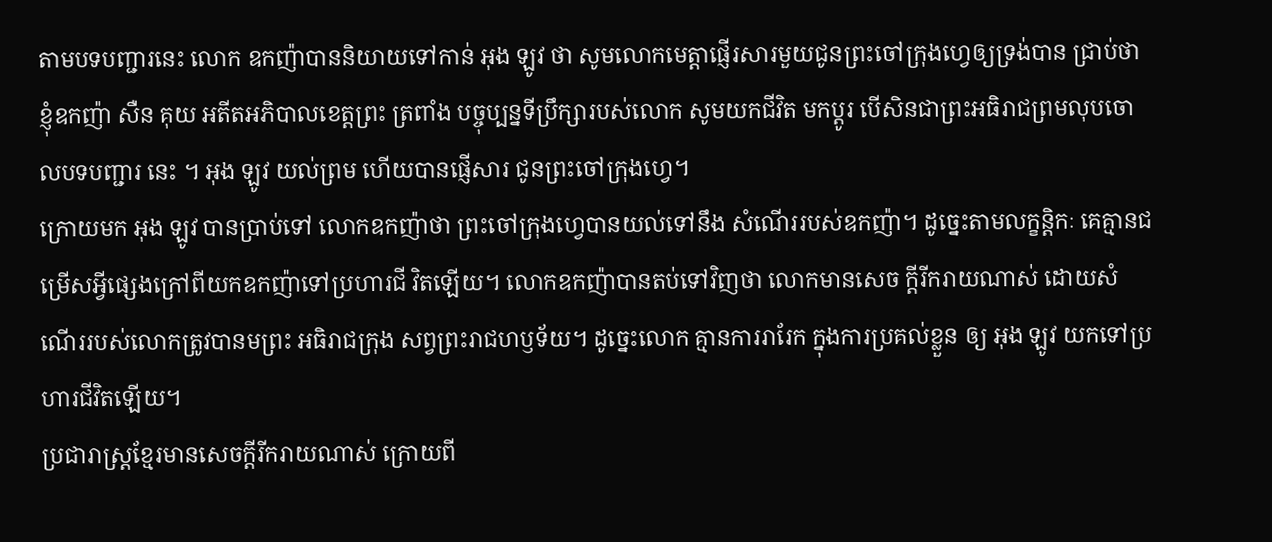តាមបទបញ្ជារនេះ លោក ឧកញ៉ាបាននិយាយទៅកាន់ អុង ឡូវ ថា សូមលោកមេត្តាផ្ញើរសារមួយជូនព្រះចៅក្រុងហ្វេឲ្យទ្រង់បាន ជ្រាប់ថា ខ្ញុំឧកញ៉ា សឺន គុយ អតីតអភិបាលខេត្តព្រះ ត្រពាំង បច្ចុប្បន្នទីប្រឹក្សារបស់លោក សូមយកជីវិត មកប្តូរ បើសិនជាព្រះអធិរាជព្រមលុបចោលបទបញ្ជារ នេះ ។ អុង ឡូវ យល់ព្រម ហើយបានផ្ញើសារ ជូនព្រះចៅក្រុងហ្វេ។
ក្រោយមក អុង ឡូវ បានប្រាប់ទៅ លោកឧកញ៉ាថា ព្រះចៅក្រុងហ្វេបានយល់ទៅនឹង សំណើររបស់ឧកញ៉ា។ ដូច្នេះតាមលក្ខន្តិកៈ គេគ្មានជម្រើសអ្វីផ្សេងក្រៅពីយកឧកញ៉ាទៅប្រហារជី វិតឡើយ។ លោកឧកញ៉ាបានតប់ទៅវិញថា លោកមានសេច ក្តីរីករាយណាស់ ដោយសំណើររបស់លោកត្រូវបានមព្រះ អធិរាជក្រុង សព្វព្រះរាជហឫទ័យ។ ដូច្នេះលោក គ្មានការរារែក ក្នុងការប្រគល់ខ្លួន ឲ្យ អុង ឡូវ យកទៅប្រហារជីវិតឡើយ។
ប្រជារាស្ត្រខ្មែរមានសេចក្តីរីករាយណាស់ ក្រោយពី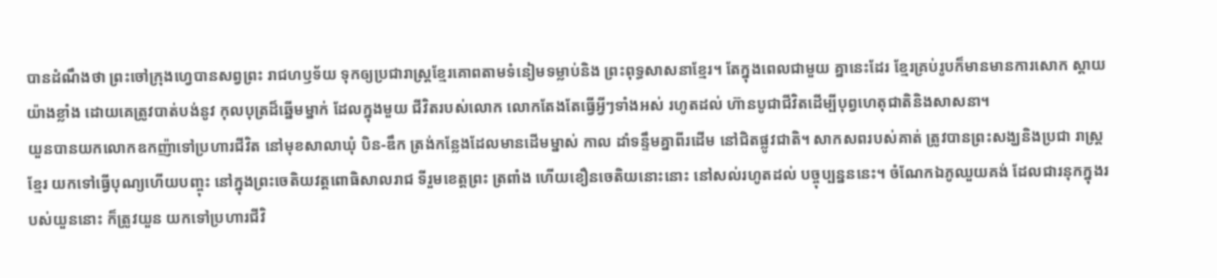បានដំណឹងថា ព្រះចៅក្រុងហ្វេបានសព្វព្រះ រាជហឫទ័យ ទុកឲ្យប្រជារាស្ត្រខ្មែរគោពតាមទំនៀមទម្លាប់និង ព្រះពុទ្ធសាសនាខ្មែរ។ តែក្នុងពេលជាមួយ គ្នានេះដែរ ខ្មែរគ្រប់រូបក៏មានមានការសោក ស្តាយយ៉ាងខ្លាំង ដោយគេត្រូវបាត់បង់នូវ កុលបុត្រដ៏ឆ្នើមម្នាក់ ដែលក្នុងមួយ ជីវិតរបស់លោក លោកតែងតែធ្វើអ្វីៗទាំងអស់ រហូតដល់ ហ៊ានបូជាជីវិតដើម្បីបុព្វហេតុជាតិនិងសាសនា។
យួនបានយកលោកឧកញ៉ាទៅប្រហារជីវិត នៅមុខសាលាឃុំ បិន-ឌឹក ត្រង់កន្លែងដែលមានដើមម្នាស់ កាល ដាំទន្ទឹមគ្នាពីរដើម នៅជិតផ្លូវជាតិ។ សាកសពរបស់គាត់ ត្រូវបានព្រះសង្ឃនិងប្រជា រាស្ត្រខ្មែរ យកទៅធ្វើបុណ្យហើយបញ្ចុះ នៅក្នុងព្រះចេតិយវត្តពោធិសាលរាជ ទីរួមខេត្តព្រះ ត្រពាំង ហើយខឿនចេតិយនោះនោះ នៅសល់រហូតដល់ បច្ចុប្បន្នននេះ។ ចំណែកឯភូឈួយគង់ ដែលជារនុកក្នុងរបស់យួននោះ ក៏ត្រូវយួន យកទៅប្រហារជីវិ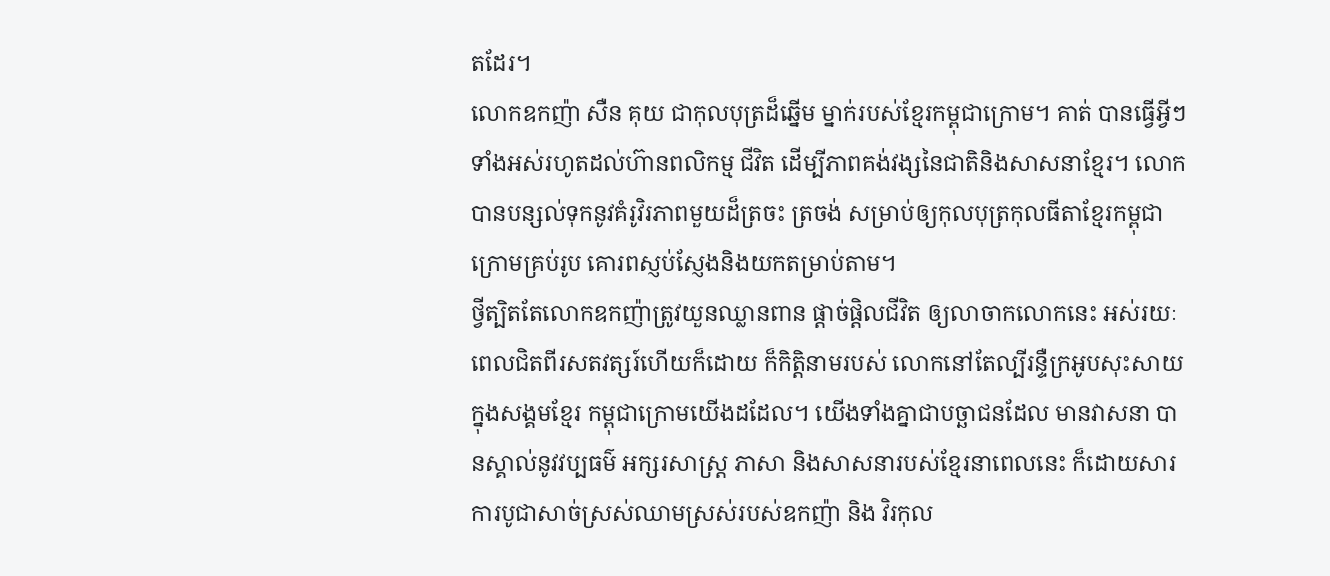តដែរ។
លោកឧកញ៉ា សឺន គុយ ជាកុលបុត្រដ៏ឆ្នើម ម្នាក់របស់ខ្មែរកម្ពុជាក្រោម។ គាត់ បានធ្វើអ្វីៗទាំងអស់រហូតដល់ហ៊ានពលិកម្ម ជីវិត ដើម្បីភាពគង់វង្សនៃជាតិនិងសាសនាខ្មែរ។ លោកបានបន្សល់ទុកនូវគំរូវិរភាពមួយដ៏ត្រចះ ត្រចង់ សម្រាប់ឲ្យកុលបុត្រកុលធីតាខ្មែរកម្ពុជា ក្រោមគ្រប់រូប គោរពស្ញប់ស្ញែងនិងយកតម្រាប់តាម។
ថ្វីត្បិតតែលោកឧកញ៉ាត្រូវយួនឈ្លានពាន ផ្តាច់ផ្តិលជីវិត ឲ្យលាចាកលោកនេះ អស់រយៈ ពេលជិតពីរសតវត្សរ៍ហើយក៏ដោយ ក៏កិត្តិនាមរបស់ លោកនៅតែល្បីរន្ទឺក្រអូបសុះសាយ ក្នុងសង្គមខ្មែរ កម្ពុជាក្រោមយើងដដែល។ យើងទាំងគ្នាជាបច្ឆាជនដែល មានវាសនា បានស្គាល់នូវវប្បធម៌ អក្សរសាស្ត្រ ភាសា និងសាសនារបស់ខ្មែរនាពេលនេះ ក៏ដោយសារ ការបូជាសាច់ស្រស់ឈាមស្រស់របស់ឧកញ៉ា និង វិរកុល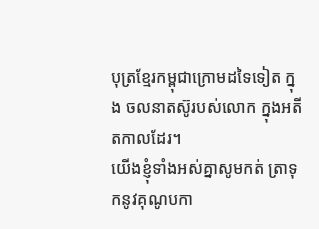បុត្រខ្មែរកម្ពុជាក្រោមដទៃទៀត ក្នុង ចលនាតស៊ូរបស់លោក ក្នុងអតីតកាលដែរ។
យើងខ្ញុំទាំងអស់គ្នាសូមកត់ ត្រាទុកនូវគុណូបកា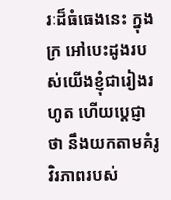រៈដ៏ធំធេងនេះ ក្នុងក្រ អៅបេះដូងរបស់យើងខ្ញុំជារៀងរហូត ហើយប្តេជ្ញាថា នឹងយកតាមគំរូវិរភាពរបស់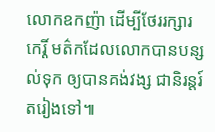លោកឧកញ៉ា ដើម្បីថែររក្សារកេរ្តិ៍ មត៌កដែលលោកបានបន្សល់ទុក ឲ្យបានគង់វង្ស ជានិរន្តរ៍តរៀងទៅ៕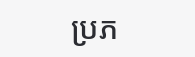ប្រភ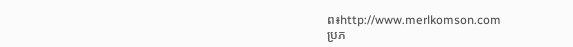ព៖http://www.merlkomson.com
ប្រភ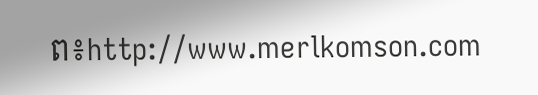ព៖http://www.merlkomson.com